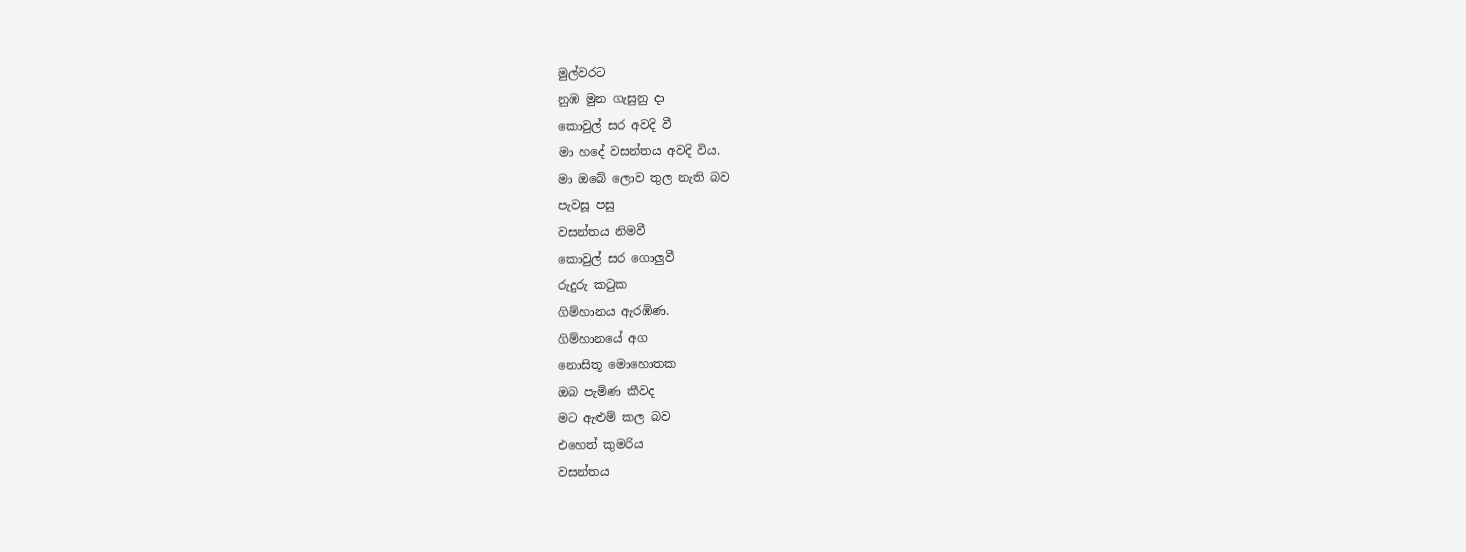මුල්වරට
නුඹ මුන ගැසුනු දා
කොවුල් සර අවදි වී
මා හදේ වසන්තය අවදි විය.
මා ඔබේ ලොව තුල නැති බව
පැවසූ පසු
වසන්තය නිමවී
කොවුල් සර ගොලුවී
රුදුරු කටුක
ගිම්හානය ඇරඹිණ.
ගිම්හානයේ අග
නොසිතූ මොහොතක
ඔබ පැමිණ කීවද
මට ඇළුම් කල බව
එහෙත් කුමරිය
වසන්තය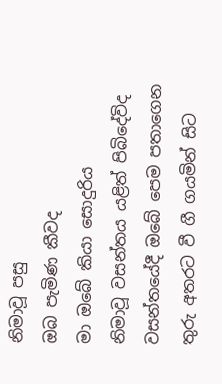නිමාවූ පසු
ඔබ පැමිණ කීවද
මා ඔබේ කියා සොදුරිය
නිමාවූ වසන්තය යළිත් පිබිදේවිද
වසන්තයේදී ඔබේ පෙම පතාගෙන
තුරු අතරට වී ගී ගයමින් සිට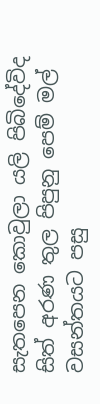සැතපෙන කොවුලා යලි පිබිදේවිද
සිත් අරණ තුල පිපුනු පෙම් මල්
වසන්තයට පසු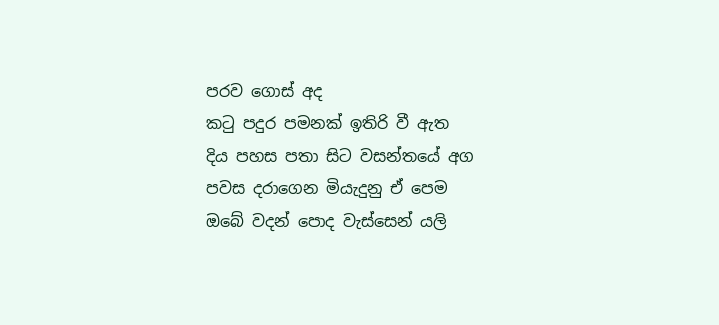පරව ගොස් අද
කටු පදුර පමනක් ඉතිරි වී ඇත
දිය පහස පතා සිට වසන්තයේ අග
පවස දරාගෙන මියැදුනු ඒ පෙම
ඔබේ වදන් පොද වැස්සෙන් යලි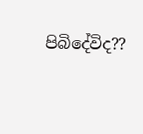පිබිදේවිද??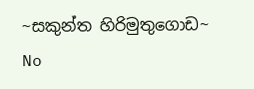~සකුන්ත හිරිමුතුගොඩ~
No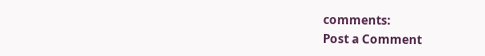comments:
Post a Comment